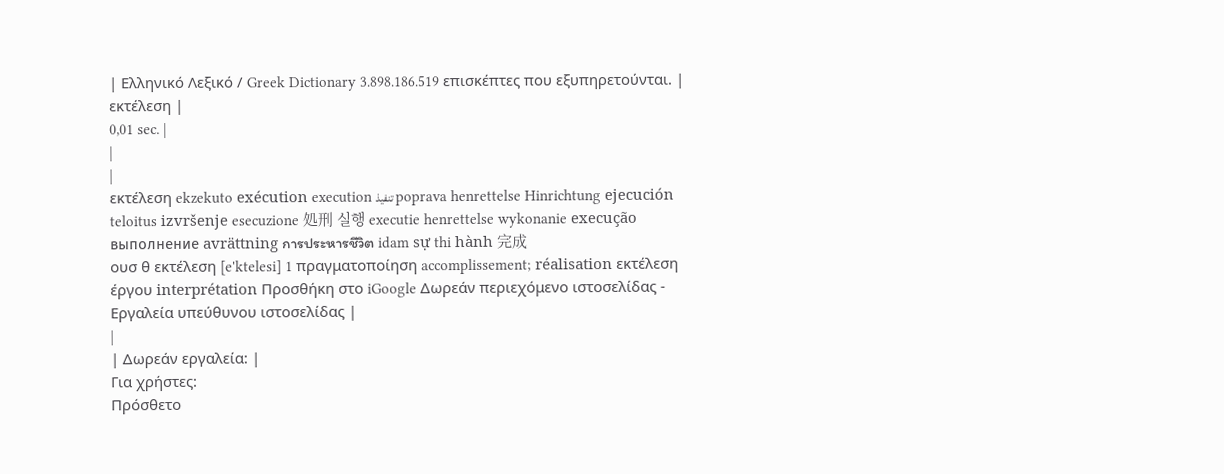| Ελληνικό Λεξικό / Greek Dictionary 3.898.186.519 επισκέπτες που εξυπηρετούνται. |
εκτέλεση |
0,01 sec. |
|
|
εκτέλεση ekzekuto exécution execution تنفيذ poprava henrettelse Hinrichtung ejecución teloitus izvršenje esecuzione 処刑 실행 executie henrettelse wykonanie execução выполнение avrättning การประหารชีวิต idam sự thi hành 完成
ουσ θ εκτέλεση [e'ktelesi] 1 πραγματοποίηση accomplissement; réalisation εκτέλεση έργου interprétation Προσθήκη στο iGoogle Δωρεάν περιεχόμενο ιστοσελίδας - Εργαλεία υπεύθυνου ιστοσελίδας |
|
| Δωρεάν εργαλεία: |
Για χρήστες:
Πρόσθετο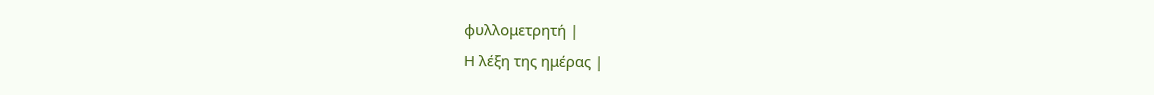φυλλομετρητή |
Η λέξη της ημέρας |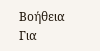Βοήθεια
Για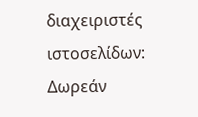διαχειριστές ιστοσελίδων: Δωρεάν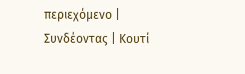περιεχόμενο | Συνδέοντας | Κουτί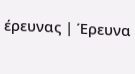έρευνας | Έρευνα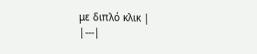με διπλό κλικ |
|---|